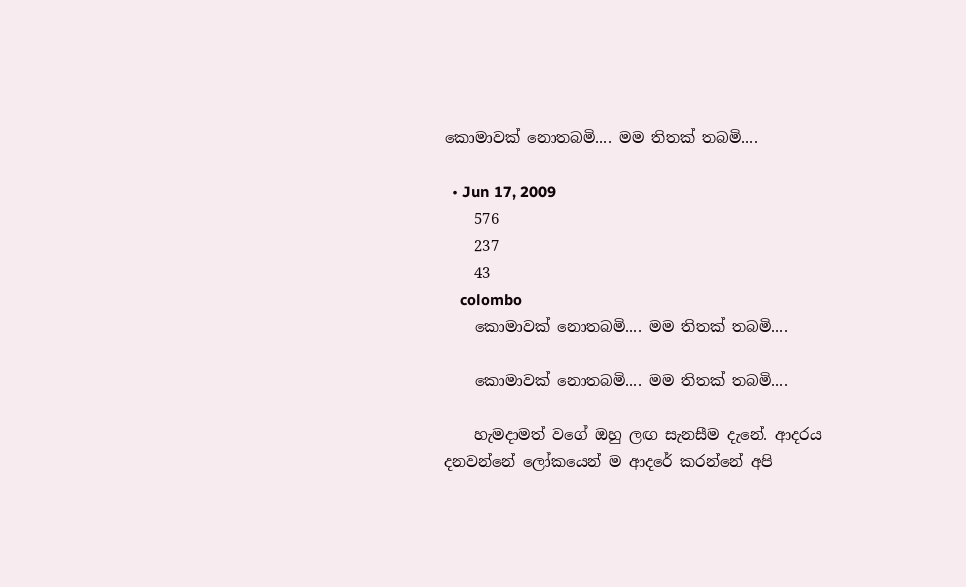කොමාවක් නොතබමි.... මම තිතක් තබමි....

  • Jun 17, 2009
    576
    237
    43
    colombo
    කොමාවක් නොතබමි.... මම තිතක් තබමි....

    කොමාවක් නොතබමි.... මම තිතක් තබමි....

    හැමදාමත් වගේ ඔහු ලඟ සැනසීම දැනේ. ආදරය දනවන්නේ ලෝකයෙන් ම ආදරේ කරන්නේ අපි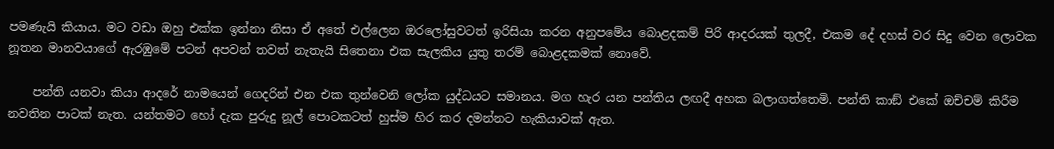පමණැයි කියාය. මට වඩා ඔහු එක්ක ඉන්නා නිසා ඒ අතේ එල්ලෙන ඔරලෝසුවටත් ඉරිසියා කරන අනුපමේය බොළදකම් පිරි ආදරයක් තුලදී, එකම දේ දහස් වර සිදු වෙන ලොවක නූතන මානවයාගේ ඇරඹුමේ පටන් අපවන් තවත් නැතැයි සිතෙනා එක සැලකිය යුතු තරම් බොළදකමක් නොවේ.

    පන්ති යනවා කියා ආදරේ නාමයෙන් ගෙදරින් එන එක තුන්වෙනි ලෝක යුද්ධයට සමානය. මග හැර යන පන්තිය ලඟදී අහක බලාගත්තෙමි. පන්ති කාඞ් එකේ ඔච්චම් කිරීම නවතින පාටක් නැත. යන්තමට හෝ දැක පුරුදු නූල් පොටකටත් හුස්ම හිර කර දමන්නට හැකියාවක් ඇත.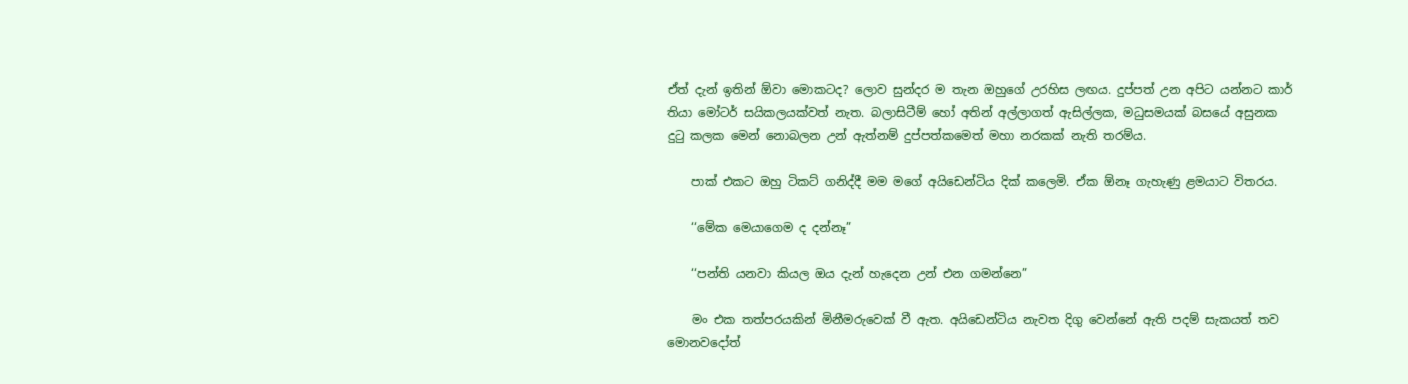ඒත් දැන් ඉතින් ඕවා මොකටද? ලොව සුන්දර ම තැන ඔහුගේ උරහිස ලඟය. දුප්පත් උන අපිට යන්නට කාර් තියා මෝටර් සයිකලයක්වත් නැත. බලාසිටීම් හෝ අතින් අල්ලාගත් ඇසිල්ලක, මධුසමයක් බසයේ අසුනක දුටු කලක මෙන් නොබලන උන් ඇත්නම් දුප්පත්කමෙත් මහා නරකක් නැති තරම්ය.

    පාක් එකට ඔහු ටිකට් ගනිද්දී මම මගේ අයිඩෙන්ටිය දික් කලෙමි. ඒක ඕනෑ ගැහැණු ළමයාට විතරය.

    ‘‘මේක මෙයාගෙම ද දන්නෑ”

    ‘‘පන්ති යනවා කියල ඔය දැන් හැදෙන උන් එන ගමන්නෙ”

    මං එක තත්පරයකින් මිනීමරුවෙක් වී ඇත. අයිඩෙන්ටිය නැවත දිගු වෙන්නේ ඇති පදම් සැකයත් තව මොනවදෝත්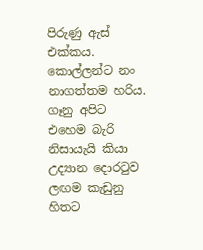පිරුණු ඇස් එක්කය. කොල්ලන්ට නං නාගත්තම හරිය. ගෑනු අපිට එහෙම බැරි නිසායැයි කියා උද්‍යාන දොරටුව ලඟම කැඩුනු හිතට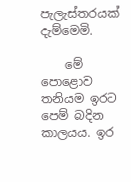පැලැස්තරයක් දැම්මෙමි.

    මේ පොළොව තනියම ඉරට පෙම් බදින කාලයය. ඉර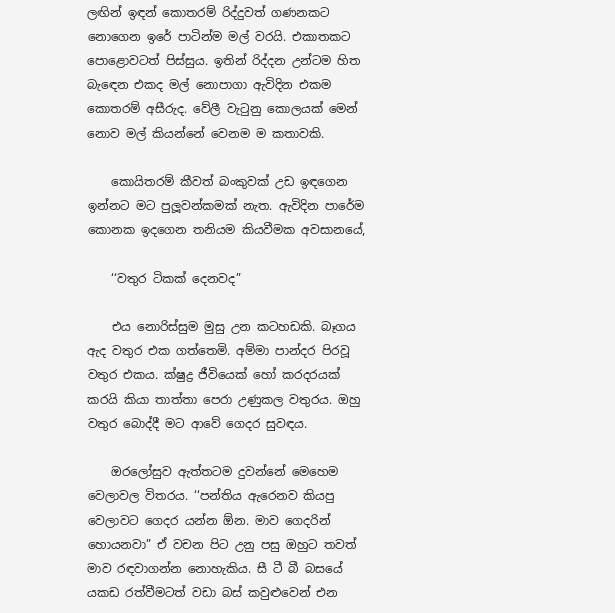ලඟින් ඉඳන් කොතරම් රිද්දුවත් ගණනකට නොගෙන ඉරේ පාටින්ම මල් වරයි. එකාතකට පොළොවටත් පිස්සුය. ඉතින් රිද්දන උන්ටම හිත බැඳෙන එකද මල් නොපාගා ඇවිදින එකම කොතරම් අසීරුද. වේලී වැටුනු කොලයක් මෙන් නොව මල් කියන්නේ වෙනම ම කතාවකි.

    කොයිතරම් කීවත් බංකුවක් උඩ ඉඳගෙන ඉන්නට මට පුලූවන්කමක් නැත. ඇවිදින පාරේම කොනක ඉදගෙන තනියම කියවීමක අවසානයේ,

    ‘‘වතුර ටිකක් දෙනවද”

    එය නොරිස්සුම මුසු උන කටහඩකි. බෑගය ඇද වතුර එක ගත්තෙමි. අම්මා පාන්දර පිරවූ වතුර එකය. ක්ෂුද්‍ර ජීවියෙක් හෝ කරදරයක් කරයි කියා තාත්තා පෙරා උණුකල වතුරය. ඔහු වතුර බොද්දී මට ආවේ ගෙදර සුවඳය.

    ඔරලෝසුව ඇත්තටම දුවන්නේ මෙහෙම වෙලාවල විතරය. ‘‘පන්තිය ඇරෙනව කියපු වෙලාවට ගෙදර යන්න ඕන. මාව ගෙදරින් හොයනවා” ඒ වචන පිට උනු පසු ඔහුට තවත් මාව රඳවාගන්න නොහැකිය. සී ටී බී බසයේ යකඩ රත්වීමටත් වඩා බස් කවුළුවෙන් එන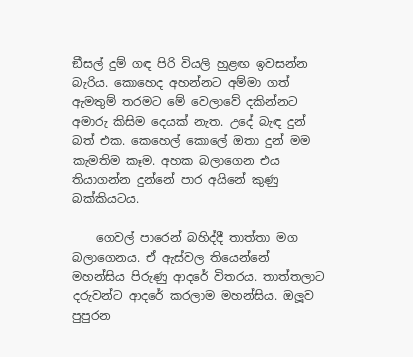ඞීසල් දුම් ගඳ පිරි වියලි හුළඟ ඉවසන්න බැරිය. කොහෙද අහන්නට අම්මා ගත් ඇමතුම් තරමට මේ වෙලාවේ දකින්නට අමාරු කිසිම දෙයක් නැත. උදේ බැඳ දුන් බත් එක. කෙහෙල් කොලේ ඔතා දුන් මම කැමතිම කෑම. අහක බලාගෙන එය තියාගන්න දුන්නේ පාර අයිනේ කුණු බක්කියටය.

    ගෙවල් පාරෙන් බහිද්දී තාත්තා මග බලාගෙනය. ඒ ඇස්වල තියෙන්නේ මහන්සිය පිරුණු ආදරේ විතරය. තාත්තලාට දරුවන්ට ආදරේ කරලාම මහන්සිය. ඔලූව පුපුරන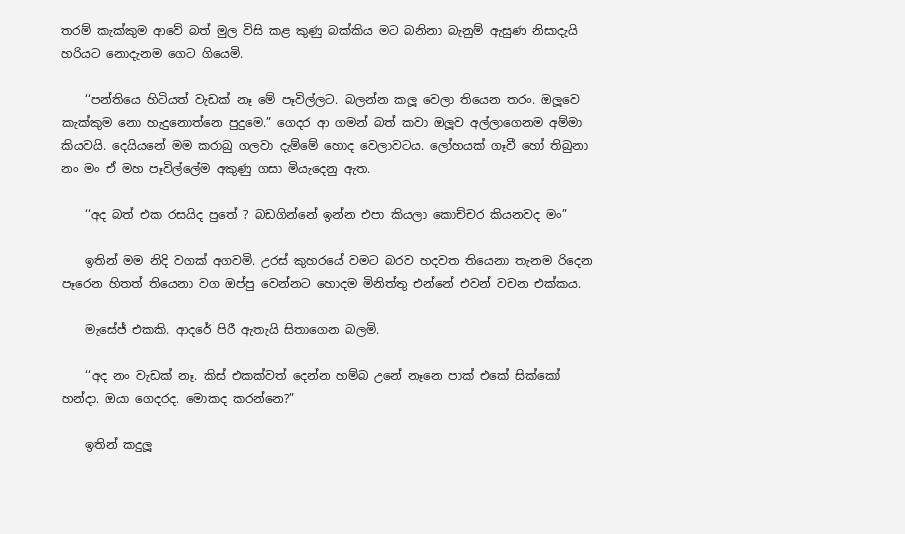තරම් කැක්කුම ආවේ බත් මුල විසි කළ කුණු බක්කිය මට බනිනා බැනුම් ඇසුණ නිසාදැයි හරියට නොදැනම ගෙට ගියෙමි.

    ‘‘පන්තියෙ හිටියත් වැඩක් නෑ මේ පෑවිල්ලට. බලන්න කලූ වෙලා තියෙන තරං. ඔලූවෙ කැක්කුම නො හැදුනොත්නෙ පුදුමෙ.” ගෙදර ආ ගමන් බත් කවා ඔලූව අල්ලාගෙනම අම්මා කියවයි. දෙයියනේ මම කරාබු ගලවා දැම්මේ හොද වෙලාවටය. ලෝහයක් ගෑවී හෝ තිබුනා නං මං ඒ මහ පෑවිල්ලේම අකුණු ගසා මියැදෙනු ඇත.

    ‘‘අද බත් එක රසයිද පුතේ ? බඩගින්නේ ඉන්න එපා කියලා කොච්චර කියනවද මං”

    ඉතින් මම නිදි වගක් අගවමි. උරස් කුහරයේ වමට බරව හදවත තියෙනා තැනම රිදෙන පෑරෙන හිතත් තියෙනා වග ඔප්පු වෙන්නට හොදම මිනිත්තු එන්නේ එවන් වචන එක්කය.

    මැසේජ් එකකි. ආදරේ පිරී ඇතැයි සිතාගෙන බලමි.

    ‘‘අද නං වැඩක් නෑ. කිස් එකක්වත් දෙන්න හම්බ උනේ නෑනෙ පාක් එකේ සික්කෝ හන්දා. ඔයා ගෙදරද. මොකද කරන්නෙ?”

    ඉතින් කදුලූ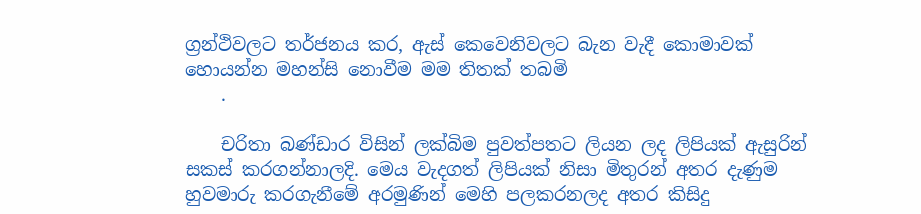ග්‍රන්ථිවලට තර්ජනය කර, ඇස් කෙවෙනිවලට බැන වැදී කොමාවක් හොයන්න මහන්සි නොවීම මම තිතක් තබමි
    .

    චරිතා බණ්ඩාර විසින් ලක්බිම පුවත්පතට ලියන ලද ලිපියක් ඇසුරින් සකස් කරගන්නාලදි. මෙය වැදගත් ලිපියක් නිසා මිතුරන් අතර දැණුම හුවමාරු කරගැනීමේ අරමුණින් මෙහි පලකරනලද අතර කිසිදු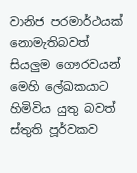වානිජ පරමාර්ථයක් නොමැතිබවත් සියලුම ගෞරවයන් මෙහි ලේඛකයාට හිමිවිය යුතු බවත් ස්තුති පූර්වකව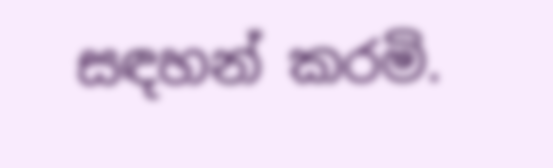සඳහන් කරමි.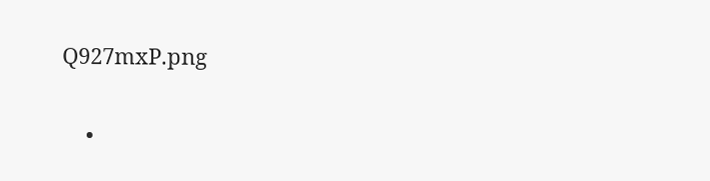Q927mxP.png

    •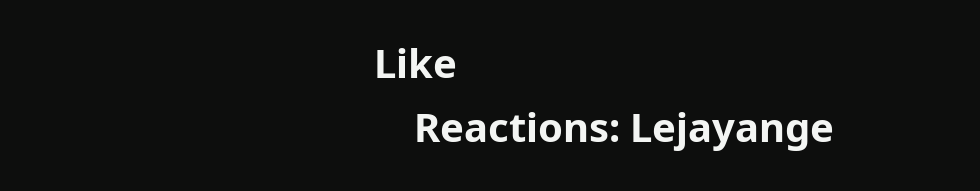Like
    Reactions: Lejayange